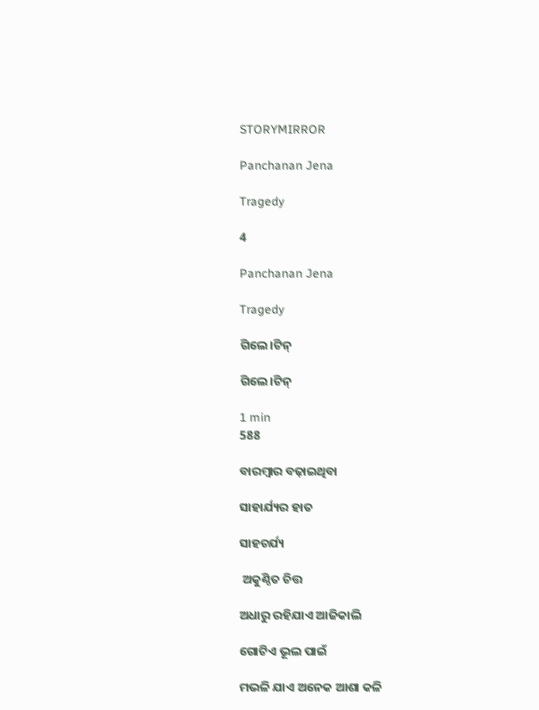STORYMIRROR

Panchanan Jena

Tragedy

4

Panchanan Jena

Tragedy

ଗିଲେ।ଟିନ୍

ଗିଲେ।ଟିନ୍

1 min
588

ବାରମ୍ଵାର ବଢ଼ାଇଥିବା

ସାହାର୍ଯ୍ୟର ହାତ

ସାହଚର୍ଯ୍ୟ

 ଅକୁଣ୍ଠିତ ଚିତ୍ତ

ଅଧାରୁ ରହିଯାଏ ଆଜିକାଲି

ଗୋଟିଏ ଭୂଲ ପାଇଁ

ମଭଳି ଯାଏ ଅନେକ ଆଶା କଳି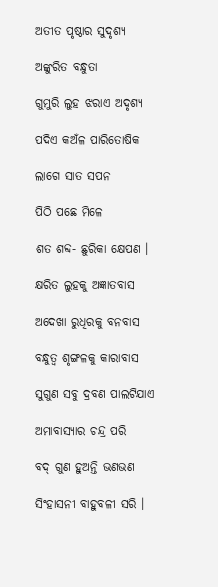ଅତୀତ ପୃଷ୍ଠାର ସୁଦୃଶ୍ୟ

ଅଙ୍କୁରିତ ବନ୍ଧୁତା

ଗୁମୁରି ଲୁହ ଝରାଏ ଅଦୃଶ୍ୟ

ପଦିଏ କଅଁଳ ପାରିତୋଷିକ

ଲାଗେ ସାତ ସପନ

ପିଠି ପଛେ ମିଳେ

ଶତ ଶବ୍ଦ- ଛୁରିକା କ୍ଷେପଣ ।

କ୍ଷରିତ ଲୁହକୁ ଅଜ୍ଞାତବାସ

ଅଦେଖା ରୁଧିରକୁ ବନବାସ

ବନ୍ଧୁତ୍ଵ ଶୃଙ୍ଗଳକୁ କାରାବାସ

ସୁଗୁଣ ସବୁ ଦ୍ରବଣ ପାଲଟିଯାଏ

ଅମାବାସ୍ୟାର ଚନ୍ଦ୍ର ପରି

ବଦ୍ ଗୁଣ ହୁଅନ୍ତି ଭଣଭଣ

ସିଂହାସନୀ ବାହୁବଳୀ ସରି ।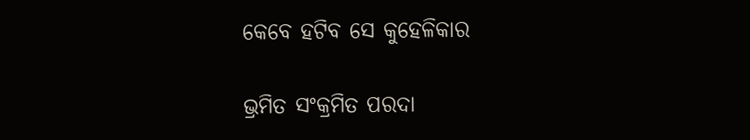କେବେ ହଟିବ ସେ କୁହେଳିକାର

ଭ୍ରମିତ ସଂକ୍ରମିତ ପରଦା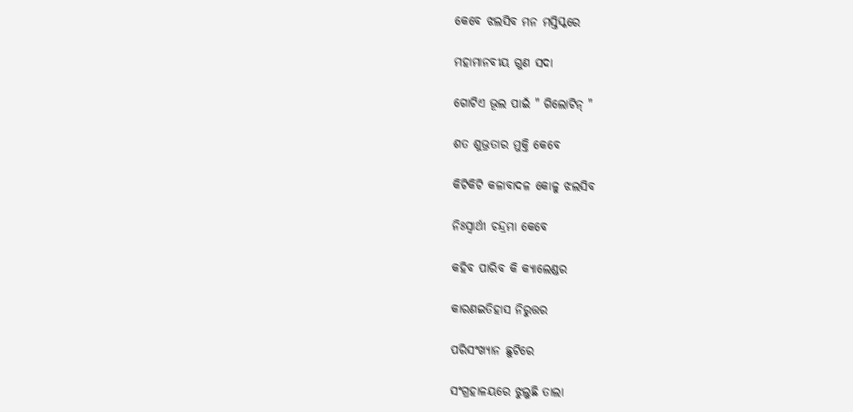କେବେ ଝଲସିବ ମନ ମସ୍ତିସ୍କରେ

ମହାମାନବୀୟ ଗୁଣ ସଦା

ଗୋଟିଏ ଭୂଲ ପାଇଁ " ଗିଲୋଟିନ୍ "

ଶତ ଶୁଭ୍ରତାର ମୁକ୍ତି କେବେ

କିଟିକିଟି କଳାବାଦଳ କୋଳୁ ଝଲସିବ

ନିଃସ୍ଵାର୍ଥୀ ଚନ୍ଦ୍ରମା କେବେ

କହିବ ପାରିବ କି କ୍ୟାଲେଣ୍ଡର

କାରଣଇତିହାସ ନିରୁତ୍ତର

ପରିସଂଖ୍ୟାନ ଛୁଟିରେ

ସଂଗ୍ରହାଳୟରେ ଝୁଲୁଛି ତାଲା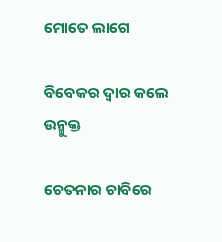ମୋତେ ଲାଗେ

ବିବେକର ଦ୍ଵାର କଲେ ଉନ୍ମୁକ୍ତ

ଚେତନାର ଚାବିରେ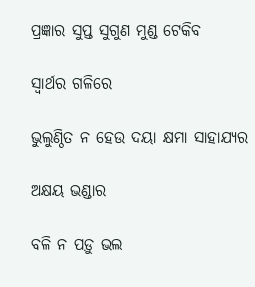ପ୍ରଜ୍ଞାର ସୁପ୍ତ ସୁଗୁଣ ମୁଣ୍ଡ ଟେକିବ

ସ୍ଵାର୍ଥର ଗଳିରେ

ଭୁଲୁଣ୍ଠିତ ନ ହେଉ ଦୟା କ୍ଷମା ସାହାଯ୍ୟର

ଅକ୍ଷୟ ଭଣ୍ଡାର

ବଳି ନ ପଡ଼ୁ ଭଲ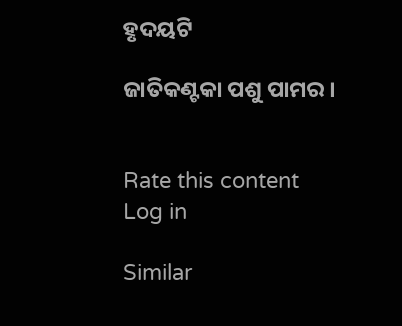ହୃଦୟଟି

ଜାତିକଣ୍ଟକା ପଶୁ ପାମର ।


Rate this content
Log in

Similar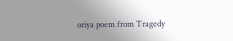oriya poem from Tragedy